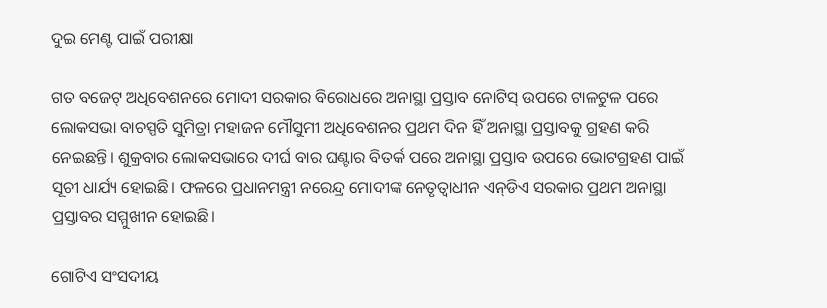ଦୁଇ ମେଣ୍ଟ ପାଇଁ ପରୀକ୍ଷା

ଗତ ବଜେଟ୍‌ ଅଧିବେଶନରେ ମୋଦୀ ସରକାର ବିରୋଧରେ ଅନାସ୍ଥା ପ୍ରସ୍ତାବ ନୋଟିସ୍‌ ଉପରେ ଟାଳଟୁଳ ପରେ ଲୋକସଭା ବାଚସ୍ପତି ସୁମିତ୍ରା ମହାଜନ ମୌସୁମୀ ଅଧିବେଶନର ପ୍ରଥମ ଦିନ ହିଁ ଅନାସ୍ଥା ପ୍ରସ୍ତାବକୁ ଗ୍ରହଣ କରି ନେଇଛନ୍ତି। ଶୁକ୍ରବାର ଲୋକସଭାରେ ଦୀର୍ଘ ବାର ଘଣ୍ଟାର ବିତର୍କ ପରେ ଅନାସ୍ଥା ପ୍ରସ୍ତାବ ଉପରେ ଭୋଟଗ୍ରହଣ ପାଇଁ ସୂଚୀ ଧାର୍ଯ୍ୟ ହୋଇଛି। ଫଳରେ ପ୍ରଧାନମନ୍ତ୍ରୀ ନରେନ୍ଦ୍ର ମୋଦୀଙ୍କ ନେତୃତ୍ୱାଧୀନ ଏନ୍‌ଡିଏ ସରକାର ପ୍ରଥମ ଅନାସ୍ଥା ପ୍ରସ୍ତାବର ସମ୍ମୁଖୀନ ହୋଇଛି।

ଗୋଟିଏ ସଂସଦୀୟ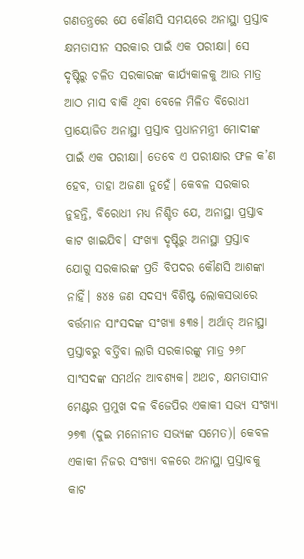ଗଣତନ୍ତ୍ରରେ ଯେ କୌଣସି ସମୟରେ ଅନାସ୍ଥା ପ୍ରସ୍ତାବ କ୍ଷମତାସୀନ ସରକାର ପାଇଁ ଏକ ପରୀକ୍ଷା। ସେ ଦୃଷ୍ଟିରୁ ଚଳିତ ସରକାରଙ୍କ କାର୍ଯ୍ୟକାଳକୁ ଆଉ ମାତ୍ର ଆଠ ମାସ ବାକି ଥିବା ବେଳେ ମିଳିତ ବିରୋଧୀ ପ୍ରାୟୋଜିତ ଅନାସ୍ଥା ପ୍ରସ୍ତାବ ପ୍ରଧାନମନ୍ତ୍ରୀ ମୋଦୀଙ୍କ ପାଇଁ ଏକ ପରୀକ୍ଷା। ତେବେ ଏ ପରୀକ୍ଷାର ଫଳ କ’ଣ ହେବ, ତାହା ଅଜଣା ନୁହେଁ। କେବଳ ସରକାର ନୁହନ୍ତି, ବିରୋଧୀ ମଧ୍ୟ ନିଶ୍ଚିତ ଯେ, ଅନାସ୍ଥା ପ୍ରସ୍ତାବ କାଟ ଖାଇଯିବ। ସଂଖ୍ୟା ଦୃଷ୍ଟିରୁ ଅନାସ୍ଥା ପ୍ରସ୍ତାବ ଯୋଗୁ ସରକାରଙ୍କ ପ୍ରତି ବିପଦର କୌଣସି ଆଶଙ୍କା ନାହିଁ। ୫୪୫ ଜଣ ସଦସ୍ୟ ବିଶିଷ୍ଟ ଲୋକସଭାରେ ବର୍ତ୍ତମାନ ସାଂସଦଙ୍କ ସଂଖ୍ୟା ୫୩୫। ଅର୍ଥାତ୍‌ ଅନାସ୍ଥା ପ୍ରସ୍ତାବରୁ ବର୍ତ୍ତିବା ଲାଗି ସରକାରଙ୍କୁ ମାତ୍ର ୨୬୮ ସାଂସଦଙ୍କ ସମର୍ଥନ ଆବଶ୍ୟକ। ଅଥଚ, କ୍ଷମତାସୀନ ମେଣ୍ଟର ପ୍ରମୁଖ ଦଳ ବିଜେପିର ଏକାକୀ ସଭ୍ୟ ସଂଖ୍ୟା ୨୭୩ (ଦୁଇ ମନୋନୀତ ସଭ୍ୟଙ୍କ ସମେତ)। କେବଳ ଏକାକୀ ନିଜର ସଂଖ୍ୟା ବଳରେ ଅନାସ୍ଥା ପ୍ରସ୍ତାବକୁ କାଟ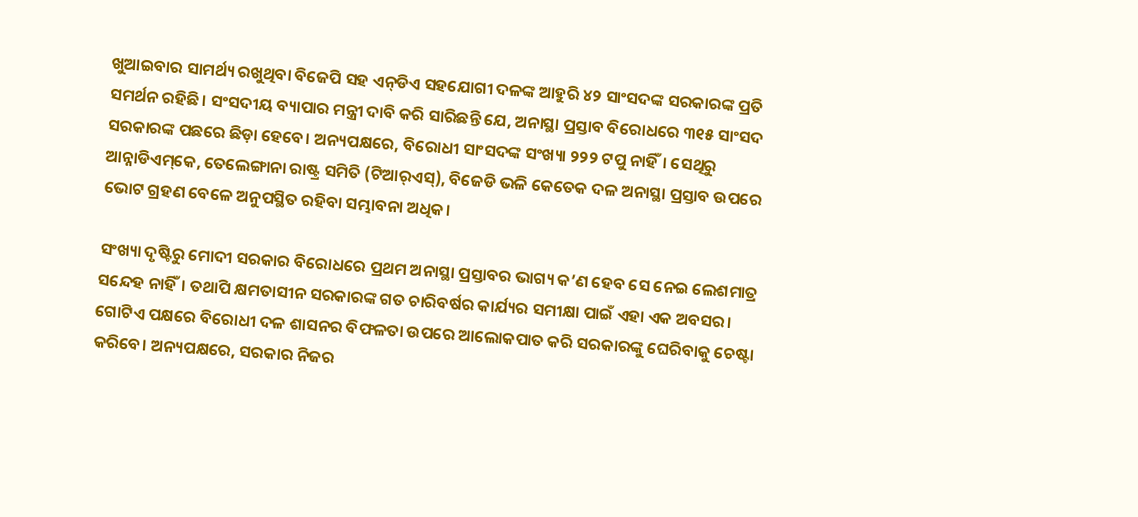ଖୁଆଇବାର ସାମର୍ଥ୍ୟ ରଖୁଥିବା ବିଜେପି ସହ ଏନ୍‌ଡିଏ ସହଯୋଗୀ ଦଳଙ୍କ ଆହୁରି ୪୨ ସାଂସଦଙ୍କ ସରକାରଙ୍କ ପ୍ରତି ସମର୍ଥନ ରହିଛି। ସଂସଦୀୟ ବ୍ୟାପାର ମନ୍ତ୍ରୀ ଦାବି କରି ସାରିଛନ୍ତି ଯେ, ଅନାସ୍ଥା ପ୍ରସ୍ତାବ ବିରୋଧରେ ୩୧୫ ସାଂସଦ ସରକାରଙ୍କ ପଛରେ ଛିଡ଼ା ହେବେ। ଅନ୍ୟପକ୍ଷରେ, ବିରୋଧୀ ସାଂସଦଙ୍କ ସଂଖ୍ୟା ୨୨୨ ଟପୁ ନାହିଁ। ସେଥିରୁ ଆନ୍ନାଡିଏମ୍‌କେ, ତେଲେଙ୍ଗାନା ରାଷ୍ଟ୍ର ସମିତି (ଟିଆର୍‌ଏସ୍‌), ବିଜେଡି ଭଳି କେତେକ ଦଳ ଅନାସ୍ଥା ପ୍ରସ୍ତାବ ଉପରେ ଭୋଟ ଗ୍ରହଣ ବେଳେ ଅନୁପସ୍ଥିତ ରହିବା ସମ୍ଭାବନା ଅଧିକ।

ସଂଖ୍ୟା ଦୃଷ୍ଟିରୁ ମୋଦୀ ସରକାର ବିରୋଧରେ ପ୍ରଥମ ଅନାସ୍ଥା ପ୍ରସ୍ତାବର ଭାଗ୍ୟ କ’ଣ ହେବ ସେ ନେଇ ଲେଶମାତ୍ର ସନ୍ଦେହ ନାହିଁ। ତଥାପି କ୍ଷମତାସୀନ ସରକାରଙ୍କ ଗତ ଚାରିବର୍ଷର କାର୍ଯ୍ୟର ସମୀକ୍ଷା ପାଇଁ ଏହା ଏକ ଅବସର। ଗୋଟିଏ ପକ୍ଷରେ ବିରୋଧୀ ଦଳ ଶାସନର ବିଫଳତା ଉପରେ ଆଲୋକପାତ କରି ସରକାରଙ୍କୁ ଘେରିବାକୁ ଚେଷ୍ଟା କରିବେ। ଅନ୍ୟପକ୍ଷରେ, ସରକାର ନିଜର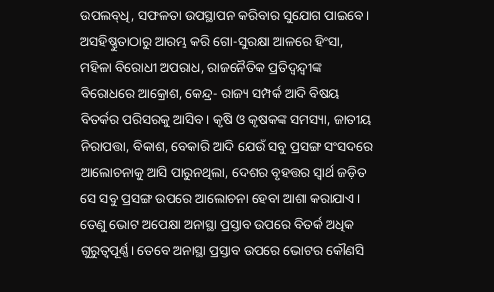ଉପଲବ୍‌ଧି, ସଫଳତା ଉପସ୍ଥାପନ କରିବାର ସୁଯୋଗ ପାଇବେ। ଅସହିଷ୍ଣୁତାଠାରୁ ଆରମ୍ଭ କରି ଗୋ-ସୁରକ୍ଷା ଆଳରେ ହିଂସା, ମହିଳା ବିରୋଧୀ ଅପରାଧ, ରାଜନୈତିକ ପ୍ରତିଦ୍ୱନ୍ଦ୍ୱୀଙ୍କ ବିରୋଧରେ ଆକ୍ରୋଶ, କେନ୍ଦ୍ର- ରାଜ୍ୟ ସମ୍ପର୍କ ଆଦି ବିଷୟ ବିତର୍କର ପରିସରକୁ ଆସିବ। କୃଷି ଓ କୃଷକଙ୍କ ସମସ୍ୟା, ଜାତୀୟ ନିରାପତ୍ତା, ବିକାଶ, ବେକାରି ଆଦି ଯେଉଁ ସବୁ ପ୍ରସଙ୍ଗ ସଂସଦରେ ଆଲୋଚନାକୁ ଆସି ପାରୁନଥିଲା, ଦେଶର ବୃହତ୍ତର ସ୍ୱାର୍ଥ ଜଡ଼ିତ ସେ ସବୁ ପ୍ରସଙ୍ଗ ଉପରେ ଆଲୋଚନା ହେବା ଆଶା କରାଯାଏ। ତେଣୁ ଭୋଟ ଅପେକ୍ଷା ଅନାସ୍ଥା ପ୍ରସ୍ତାବ ଉପରେ ବିତର୍କ ଅଧିକ ଗୁରୁତ୍ୱପୂର୍ଣ୍ଣ। ତେବେ ଅନାସ୍ଥା ପ୍ରସ୍ତାବ ଉପରେ ଭୋଟର କୌଣସି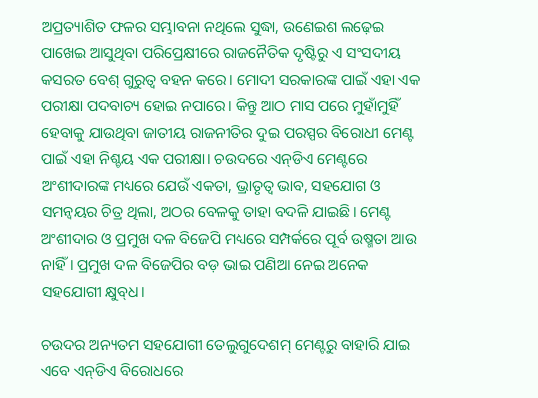ଅପ୍ରତ୍ୟାଶିତ ଫଳର ସମ୍ଭାବନା ନଥିଲେ ସୁଦ୍ଧା, ଉଣେଇଶ ଲଢ଼େଇ ପାଖେଇ ଆସୁଥିବା ପରିପ୍ରେକ୍ଷୀରେ ରାଜନୈତିକ ଦୃଷ୍ଟିରୁ ଏ ସଂସଦୀୟ କସରତ ବେଶ୍‌ ଗୁରୁତ୍ୱ ବହନ କରେ। ମୋଦୀ ସରକାରଙ୍କ ପାଇଁ ଏହା ଏକ ପରୀକ୍ଷା ପଦବାଚ୍ୟ ହୋଇ ନପାରେ। କିନ୍ତୁ ଆଠ ମାସ ପରେ ମୁହାଁମୁହିଁ ହେବାକୁ ଯାଉଥିବା ଜାତୀୟ ରାଜନୀତିର ଦୁଇ ପରସ୍ପର ବିରୋଧୀ ମେଣ୍ଟ ପାଇଁ ଏହା ନିଶ୍ଚୟ ଏକ ପରୀକ୍ଷା। ଚଉଦରେ ଏନ୍‌ଡିଏ ମେଣ୍ଟରେ ଅଂଶୀଦାରଙ୍କ ମଧ୍ୟରେ ଯେଉଁ ଏକତା, ଭ୍ରାତୃତ୍ୱ ଭାବ, ସହଯୋଗ ଓ ସମନ୍ଵୟର ଚିତ୍ର ଥିଲା, ଅଠର ବେଳକୁ ତାହା ବଦଳି ଯାଇଛି। ମେଣ୍ଟ ଅଂଶୀଦାର ଓ ପ୍ରମୁଖ ଦଳ ବିଜେପି ମଧ୍ୟରେ ସମ୍ପର୍କରେ ପୂର୍ବ ଉଷ୍ମତା ଆଉ ନାହିଁ। ପ୍ରମୁଖ ଦଳ ବିଜେପିର ବଡ଼ ଭାଇ ପଣିଆ ନେଇ ଅନେକ ସହଯୋଗୀ କ୍ଷୁବ୍‌ଧ।

ଚଉଦର ଅନ୍ୟତମ ସହଯୋଗୀ ତେଲୁଗୁଦେଶମ୍‌ ମେଣ୍ଟରୁ ବାହାରି ଯାଇ ଏବେ ଏନ୍‌ଡିଏ ବିରୋଧରେ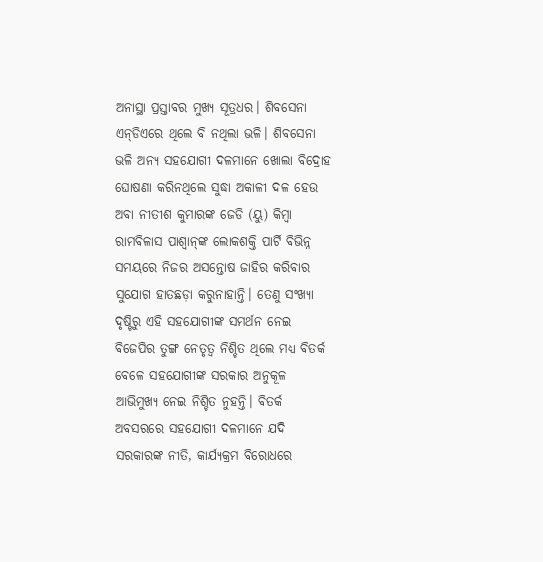ଅନାସ୍ଥା ପ୍ରସ୍ତାବର ମୁଖ୍ୟ ସୂତ୍ରଧର। ଶିବସେନା ଏନ୍‌ଡିଏରେ ଥିଲେ ବି ନଥିଲା ଭଳି। ଶିବସେନା ଭଳି ଅନ୍ୟ ସହଯୋଗୀ ଦଳମାନେ ଖୋଲା ବିଦ୍ରୋହ ଘୋଷଣା କରିନଥିଲେ ସୁଦ୍ଧା ଅକାଳୀ ଦଳ ହେଉ ଅବା ନୀତୀଶ କୁମାରଙ୍କ ଜେଡି (ୟୁ) କିମ୍ବା ରାମବିଳାସ ପାଶ୍ୱାନ୍‌ଙ୍କ ଲୋକଶକ୍ତି ପାର୍ଟି ବିଭିନ୍ନ ସମୟରେ ନିଜର ଅସନ୍ତୋଷ ଜାହିର କରିବାର ସୁଯୋଗ ହାତଛଡ଼ା କରୁନାହାନ୍ତି। ତେଣୁ ସଂଖ୍ୟା ଦୃଷ୍ଟିରୁ ଏହି ସହଯୋଗୀଙ୍କ ସମର୍ଥନ ନେଇ ବିଜେପିର ତୁଙ୍ଗ ନେତୃତ୍ୱ ନିଶ୍ଚିତ ଥିଲେ ମଧ୍ୟ ବିତର୍କ ବେଳେ ସହଯୋଗୀଙ୍କ ସରକାର ଅନୁକୂଳ ଆଭିମୁଖ୍ୟ ନେଇ ନିଶ୍ଚିତ ନୁହନ୍ତି। ବିତର୍କ ଅବସରରେ ସହଯୋଗୀ ଦଳମାନେ ଯଦି ସରକାରଙ୍କ ନୀତି, କାର୍ଯ୍ୟକ୍ରମ ବିରୋଧରେ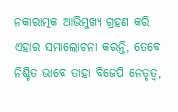ନକାରାତ୍ମକ ଆଭିମୁଖ୍ୟ ଗ୍ରହଣ କରି ଏହାର ସମାଲୋଚନା କରନ୍ତି, ତେବେ ନିଶ୍ଚିତ ଭାବେ ତାହା ବିଜେପି ନେତୃତ୍ୱ,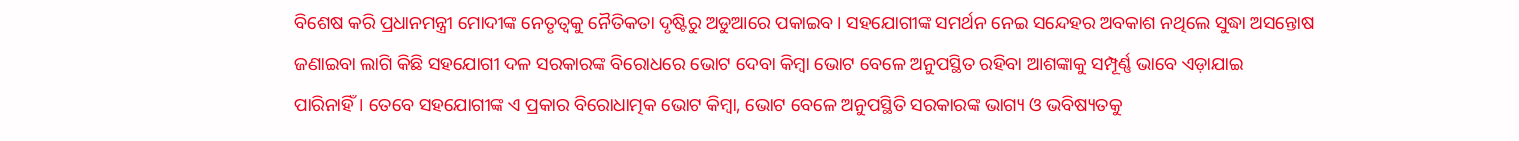ବିଶେଷ କରି ପ୍ରଧାନମନ୍ତ୍ରୀ ମୋଦୀଙ୍କ ନେତୃତ୍ୱକୁ ନୈତିକତା ଦୃଷ୍ଟିରୁ ଅଡୁଆରେ ପକାଇବ। ସହଯୋଗୀଙ୍କ ସମର୍ଥନ ନେଇ ସନ୍ଦେହର ଅବକାଶ ନଥିଲେ ସୁଦ୍ଧା ଅସନ୍ତୋଷ ଜଣାଇବା ଲାଗି କିଛି ସହଯୋଗୀ ଦଳ ସରକାରଙ୍କ ବିରୋଧରେ ଭୋଟ ଦେବା କିମ୍ବା ଭୋଟ ବେଳେ ଅନୁପସ୍ଥିତ ରହିବା ଆଶଙ୍କାକୁ ସମ୍ପୂର୍ଣ୍ଣ ଭାବେ ଏଡ଼ାଯାଇ ପାରିନାହିଁ। ତେବେ ସହଯୋଗୀଙ୍କ ଏ ପ୍ରକାର ବିରୋଧାତ୍ମକ ଭୋଟ କିମ୍ବା, ଭୋଟ ବେଳେ ଅନୁପସ୍ଥିତି ସରକାରଙ୍କ ଭାଗ୍ୟ ଓ ଭବିଷ୍ୟତକୁ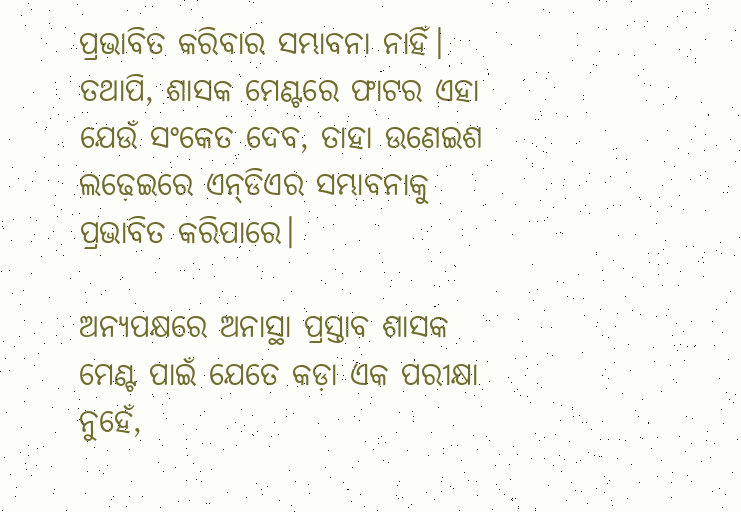ପ୍ରଭାବିତ କରିବାର ସମ୍ଭାବନା ନାହିଁ। ତଥାପି, ଶାସକ ମେଣ୍ଟରେ ଫାଟର ଏହା ଯେଉଁ ସଂକେତ ଦେବ, ତାହା ଉଣେଇଶ ଲଢ଼େଇରେ ଏନ୍‌ଡିଏର ସମ୍ଭାବନାକୁ ପ୍ରଭାବିତ କରିପାରେ।

ଅନ୍ୟପକ୍ଷରେ ଅନାସ୍ଥା ପ୍ରସ୍ତାବ ଶାସକ ମେଣ୍ଟ ପାଇଁ ଯେତେ କଡ଼ା ଏକ ପରୀକ୍ଷା ନୁହେଁ,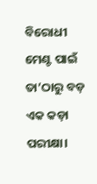ବିରୋଧୀ ମେଣ୍ଟ ପାଇଁ ତା’ଠାରୁ ବଡ଼ ଏକ କଡ଼ା ପରୀକ୍ଷା।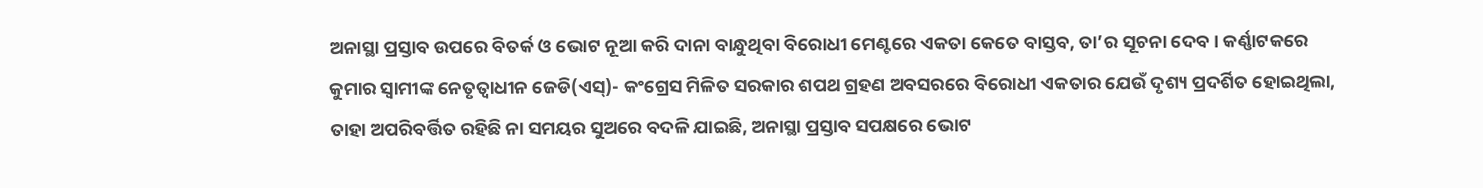ଅନାସ୍ଥା ପ୍ରସ୍ତାବ ଉପରେ ବିତର୍କ ଓ ଭୋଟ ନୂଆ କରି ଦାନା ବାନ୍ଧୁଥିବା ବିରୋଧୀ ମେଣ୍ଟରେ ଏକତା କେତେ ବାସ୍ତବ, ତା’ର ସୂଚନା ଦେବ। କର୍ଣ୍ଣାଟକରେ କୁମାର ସ୍ୱାମୀଙ୍କ ନେତୃତ୍ୱାଧୀନ ଜେଡି(ଏସ୍‌)- କଂଗ୍ରେସ ମିଳିତ ସରକାର ଶପଥ ଗ୍ରହଣ ଅବସରରେ ବିରୋଧୀ ଏକତାର ଯେଉଁ ଦୃଶ୍ୟ ପ୍ରଦର୍ଶିତ ହୋଇଥିଲା, ତାହା ଅପରିବର୍ତ୍ତିତ ରହିଛି ନା ସମୟର ସୁଅରେ ବଦଳି ଯାଇଛି, ଅନାସ୍ଥା ପ୍ରସ୍ତାବ ସପକ୍ଷରେ ଭୋଟ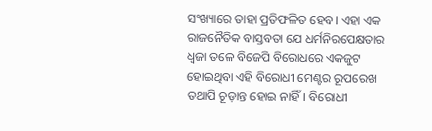ସଂଖ୍ୟାରେ ତାହା ପ୍ରତିଫଳିତ ହେବ। ଏହା ଏକ ରାଜନୈତିକ ବାସ୍ତବତା ଯେ ଧର୍ମନିରପେକ୍ଷତାର ଧ୍ୱଜା ତଳେ ବିଜେପି ବିରୋଧରେ ଏକଜୁଟ ହୋଇଥିବା ଏହି ବିରୋଧୀ ମେଣ୍ଟର ରୂପରେଖ ତଥାପି ଚୂଡ଼ାନ୍ତ ହୋଇ ନାହିଁ। ବିରୋଧୀ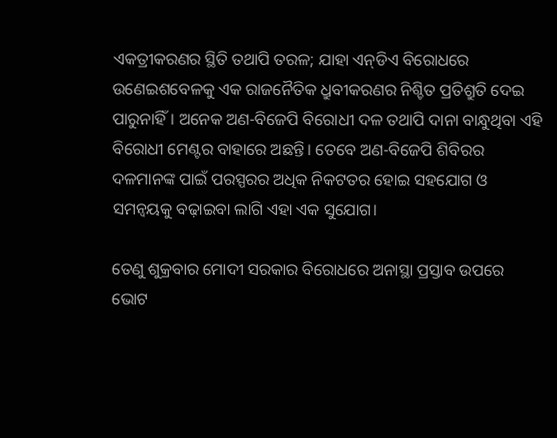ଏକତ୍ରୀକରଣର ସ୍ଥିତି ତଥାପି ତରଳ; ଯାହା ଏନ୍‌ଡିଏ ବିରୋଧରେ ଉଣେଇଶବେଳକୁ ଏକ ରାଜନୈତିକ ଧ୍ରୁବୀକରଣର ନିଶ୍ଚିତ ପ୍ରତିଶ୍ରୁତି ଦେଇ ପାରୁନାହିଁ। ଅନେକ ଅଣ-ବିଜେପି ବିରୋଧୀ ଦଳ ତଥାପି ଦାନା ବାନ୍ଧୁଥିବା ଏହି ବିରୋଧୀ ମେଣ୍ଟର ବାହାରେ ଅଛନ୍ତି। ତେବେ ଅଣ-ବିଜେପି ଶିବିରର ଦଳମାନଙ୍କ ପାଇଁ ପରସ୍ପରର ଅଧିକ ନିକଟତର ହୋଇ ସହଯୋଗ ଓ ସମନ୍ଵୟକୁ ବଢ଼ାଇବା ଲାଗି ଏହା ଏକ ସୁଯୋଗ।

ତେଣୁ ଶୁକ୍ରବାର ମୋଦୀ ସରକାର ବିରୋଧରେ ଅନାସ୍ଥା ପ୍ରସ୍ତାବ ଉପରେ ଭୋଟ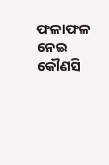ଫଳାଫଳ ନେଇ କୌଣସି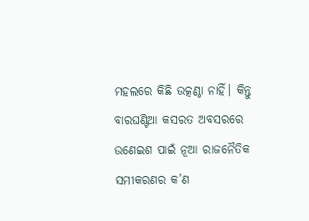ମହଲରେ କିଛି ଉତ୍କଣ୍ଠା ନାହିଁ। କିନ୍ତୁ ବାରଘଣ୍ଟିଆ କସରତ ଅବସରରେ ଉଣେଇଶ ପାଇଁ ନୂଆ ରାଜନୈତିକ ସମୀକରଣର କ’ଣ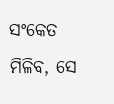ସଂକେତ ମିଳିବ, ସେ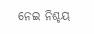ନେଇ ନିଶ୍ଚୟ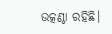ଉତ୍କଣ୍ଠା ରହିଛି।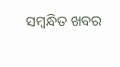ସମ୍ବନ୍ଧିତ ଖବର